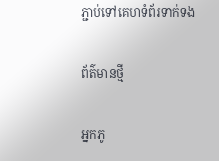ភ្ជាប់ទៅគេហទំព័រទាក់ទង

ព័ត៌មានថ្មី

អ្នកភូ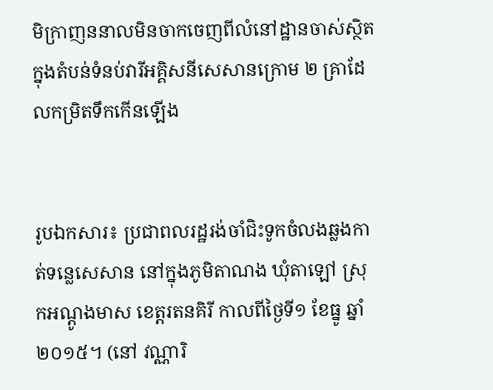មិក្រាញននាលមិនចាកចេញពីលំនៅដ្ឋានចាស់ស្ថិតក្នុងតំបន់ទំនប់វារីអគ្គិសនីសេសានក្រោម ២ គ្រាដែលកម្រិតទឹកកើនឡើង


រូបឯកសារ៖ ប្រជាពលរដ្ឋរង់ចាំជិះទូកចំលងឆ្លងកាត់ទន្លេសេសាន នៅក្នុងភូមិតាណង ឃុំតាឡៅ ស្រុកអណ្តូងមាស ខេត្តរតនគិរី កាលពីថ្ងៃទី១ ខែធ្នូ ឆ្នាំ២០១៥។ (នៅ វណ្ណារិ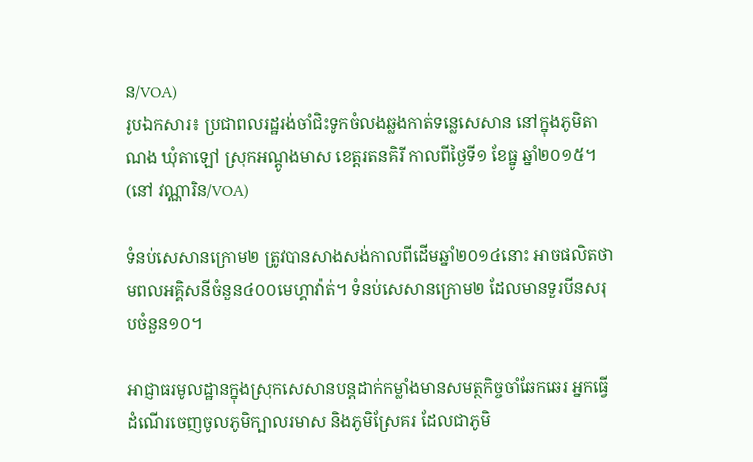ន/VOA)
រូបឯកសារ៖ ប្រជាពលរដ្ឋរង់ចាំជិះទូកចំលងឆ្លងកាត់ទន្លេសេសាន នៅក្នុងភូមិតាណង ឃុំតាឡៅ ស្រុកអណ្តូងមាស ខេត្តរតនគិរី កាលពីថ្ងៃទី១ ខែធ្នូ ឆ្នាំ២០១៥។ (នៅ វណ្ណារិន/VOA)

ទំនប់សេសានក្រោម២ ត្រូវបានសាងសង់កាលពីដើមឆ្នាំ២០១៤នោះ អាចផលិតថាមពលអគ្គិសនីចំនួន៤០០មេហ្គាវ៉ាត់។ ទំនប់សេសានក្រោម២ ដែលមានទួរបីនសរុបចំនួន១០។

អាជ្ញាធរមូលដ្ឋានក្នុងស្រុកសេសានបន្តដាក់កម្លាំងមានសមត្ថកិច្ចចាំឆែកឆេរ អ្នកធ្វើដំណើរចេញចូលភូមិក្បាលរមាស និងភូមិស្រែគរ ដែលជាភូមិ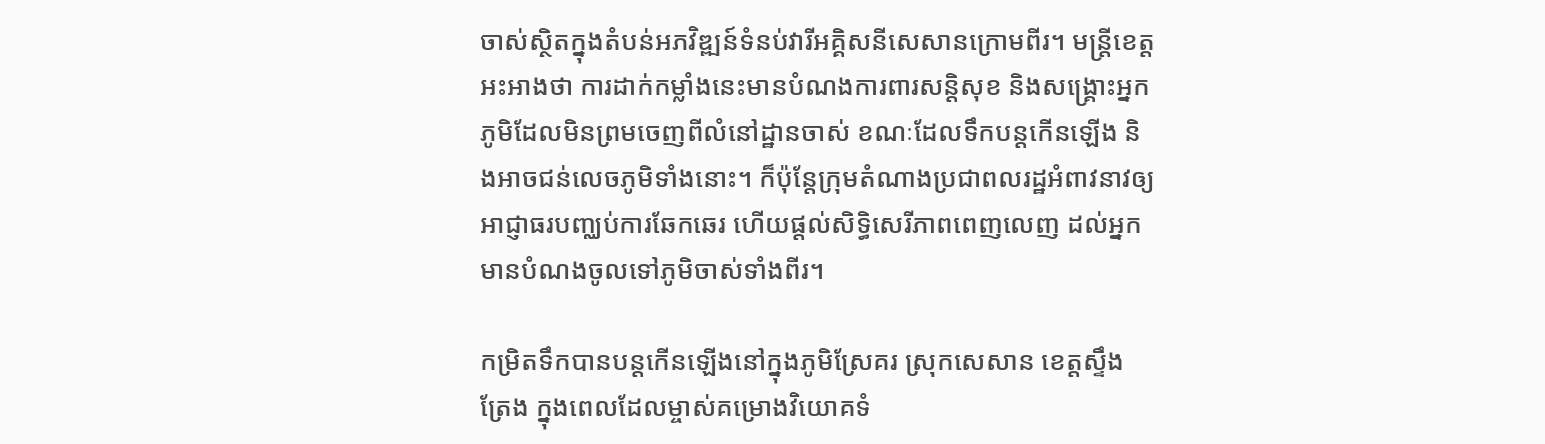ចាស់ស្ថិតក្នុងតំបន់អភវិឌ្ឍន៍ទំនប់វារីអគ្គិសនីសេសានក្រោមពីរ។ មន្ត្រីខេត្តអះអាងថា ការដាក់កម្លាំងនេះមានបំណងការពារសនិ្តសុខ និងសង្គ្រោះអ្នកភូមិដែលមិនព្រមចេញពីលំនៅដ្ឋានចាស់ ខណៈដែលទឹកបន្តកើនឡើង និងអាចជន់លេចភូមិទាំងនោះ។ ក៏ប៉ុន្តែក្រុមតំណាងប្រជាពលរដ្ឋអំពាវនាវឲ្យអាជ្ញាធរបញ្ឈប់ការឆែកឆេរ ហើយផ្តល់សិទ្ធិសេរីភាពពេញលេញ ដល់អ្នកមានបំណងចូលទៅភូមិចាស់ទាំងពីរ។

កម្រិតទឹកបានបន្តកើនឡើងនៅក្នុងភូមិស្រែគរ ស្រុកសេសាន ខេត្តស្ទឹងត្រែង ក្នុងពេលដែលម្ចាស់គម្រោងវិយោគទំ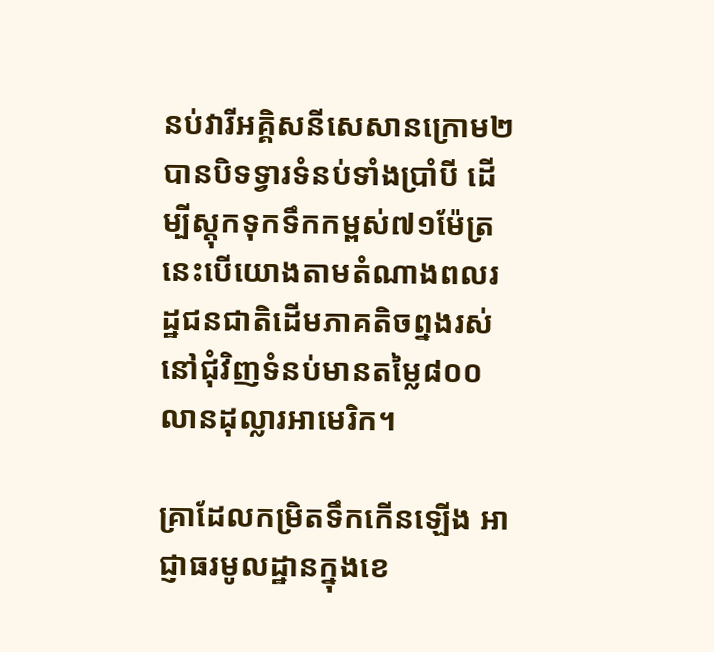នប់វារីអគ្គិសនីសេសានក្រោម២ បានបិទទ្វារទំនប់ទាំងប្រាំបី ដើម្បីស្តុកទុកទឹកកម្ពស់៧១ម៉ែត្រ នេះបើយោងតាមតំណាងពលរដ្ឋជនជាតិដើមភាគតិចព្នងរស់នៅជុំវិញទំនប់មានតម្លៃ៨០០លានដុល្លារអាមេរិក។

គ្រាដែលកម្រិតទឹកកើនឡើង អាជ្ញាធរមូលដ្ឋានក្នុងខេ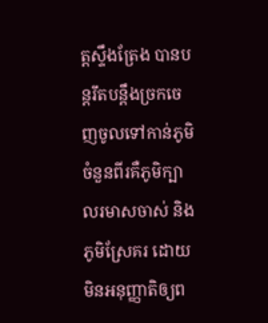ត្តស្ទឹងត្រែង បានបន្តរឹតបន្តឹងច្រកចេញចូលទៅកាន់ភូមិចំនួនពីរគឺភូមិក្បាលរមាសចាស់ និងភូមិស្រែគរ ដោយមិនអនុញ្ញាតិឲ្យព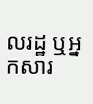លរដ្ឋ ឬអ្នកសារ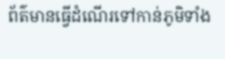ព័ត៌មានធ្វើដំណើរទៅកាន់ភូមិទាំង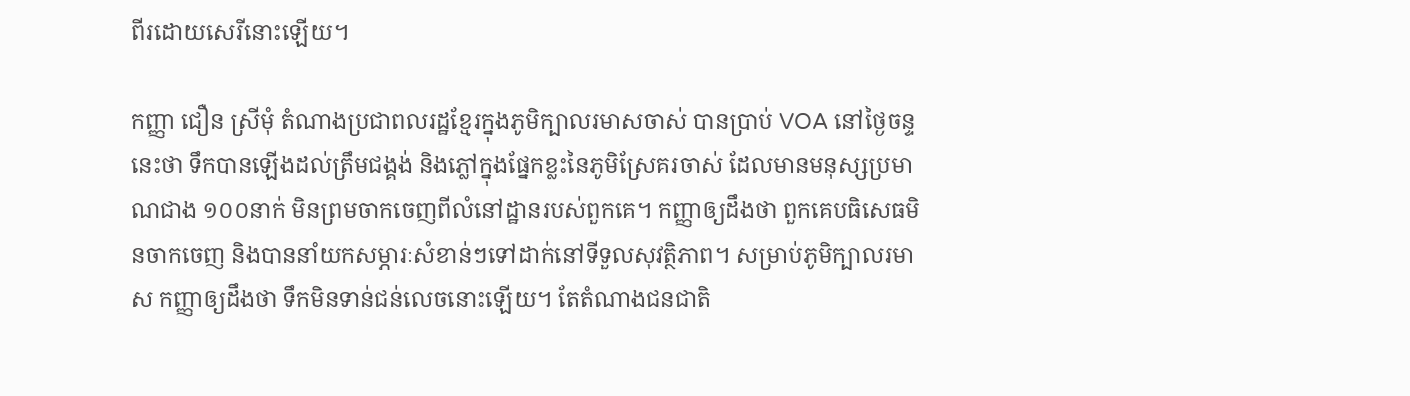ពីរដោយសេរីនោះឡើយ។

កញ្ញា ជឿន ស្រីមុំ តំណាងប្រជាពលរដ្ឋខ្មែរក្នុងភូមិក្បាលរមាសចាស់ បានប្រាប់ VOA នៅថ្ងៃចន្ទនេះថា ទឹកបានឡើងដល់ត្រឹមជង្គង់ និងភ្លៅក្នុងផ្នែកខ្លះនៃភូមិស្រែគរចាស់ ដែលមានមនុស្សប្រមាណជាង ១០០នាក់ មិនព្រមចាកចេញពីលំនៅដ្ឋានរបស់ពួកគេ។ កញ្ញាឲ្យដឹងថា ពួកគេបធិសេធមិនចាកចេញ និងបាននាំយកសម្ភារៈសំខាន់ៗទៅដាក់នៅទីទួលសុវត្ថិភាព។ សម្រាប់ភូមិក្បាលរមាស កញ្ញាឲ្យដឹងថា ទឹកមិនទាន់ជន់លេចនោះឡើយ។ តែតំណាងជនជាតិ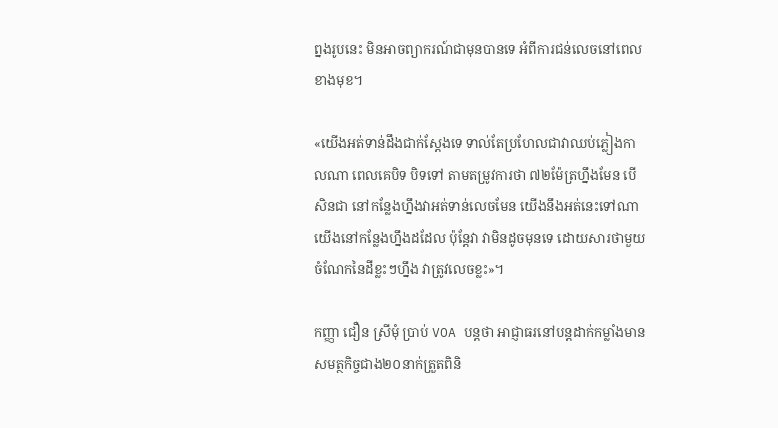ព្នងរូបនេះ មិនអាចព្យាករណ៍ជាមុនបានទេ អំពីការជន់លេចនៅពេលខាងមុខ។

«យើងអត់ទាន់ដឹងជាក់ស្តែងទេ ទាល់តែប្រហែលជាវាឈប់ភ្លៀងកាលណា ពេលគេបិទ បិទទៅ តាមតម្រូវការថា ៧២ម៉ែត្រហ្នឹងមែន បើសិនជា នៅកន្លែងហ្នឹងវាអត់ទាន់លេចមែន យើងនឹងអត់នេះទៅណា យើងនៅកន្លែងហ្នឹងដដែល ប៉ុន្តែវា វាមិនដូចមុនទេ ដោយសារថាមួយចំណែកនៃដីខ្លះៗហ្នឹង វាត្រូវលេចខ្លះ»។

កញ្ញា ជឿន ស្រីមុំ ប្រាប់ VOA បន្តថា អាជ្ញាធរនៅបន្តដាក់កម្លាំងមានសមត្ថកិច្ចជាង២០នាក់ត្រួតពិនិ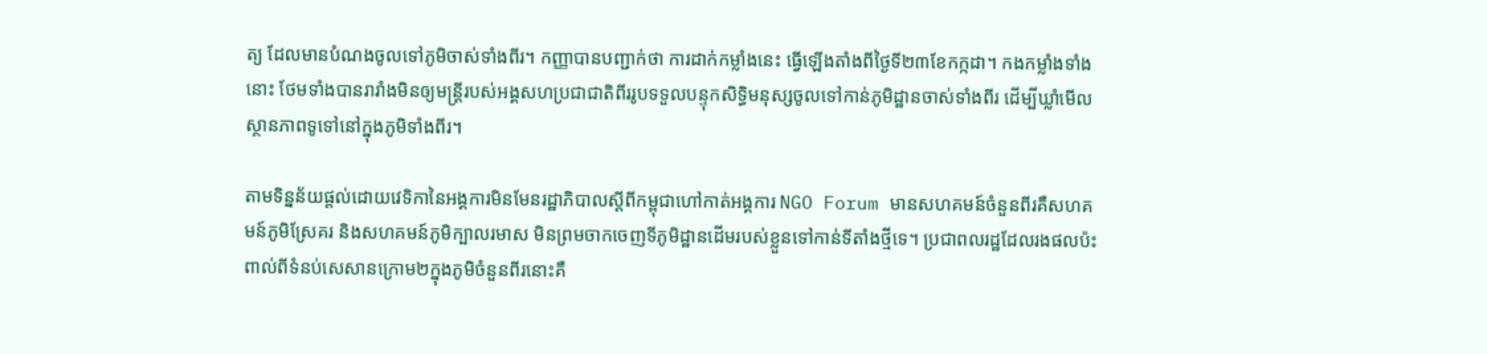ត្យ ដែលមានបំណងចូលទៅភូមិចាស់ទាំងពីរ។ កញ្ញាបានបញ្ជាក់ថា ការដាក់កម្លាំងនេះ ធ្វើឡើងតាំងពីថ្ងៃទី២៣ខែកក្កដា។ កងកម្លាំងទាំងនោះ ថែមទាំងបានរារាំងមិនឲ្យមន្ត្រីរបស់អង្គសហប្រជាជាតិពីររូបទទួលបន្ទុកសិទ្ធិមនុស្សចូលទៅកាន់ភូមិដ្ឋានចាស់ទាំងពីរ ដើម្បីឃ្លាំមើលស្ថានភាពទូទៅនៅក្នុងភូមិទាំងពីរ។

តាមទិន្នន័យផ្តល់ដោយវេទិកានៃអង្គការមិនមែនរដ្ឋាភិបាលស្តីពីកម្ពុជាហៅកាត់អង្គការ NGO Forum មានសហគមន៍ចំនួនពីរគឺសហគមន៍ភូមិស្រែគរ និងសហគមន៍ភូមិក្បាលរមាស មិនព្រមចាកចេញទីភូមិដ្ឋានដើមរបស់ខ្លួនទៅកាន់ទីតាំងថ្មីទេ។ ប្រជាពលរដ្ឋដែលរងផលប៉ះពាល់ពីទំនប់សេសានក្រោម២ក្នុងភូមិចំនួនពីរនោះគឺ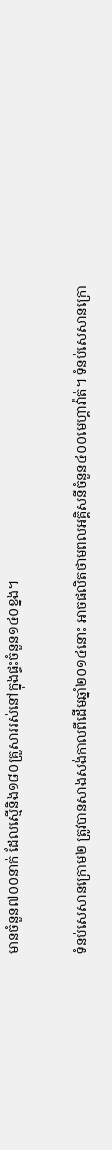មានចំនួន៧០០នាក់ ដែលស្មើនិង១៨០គ្រួសាររស់នៅក្នុងផ្ទះចំនួន១៤០ខ្នង។

ទំនប់សេសានក្រោម២ ត្រូវបានសាងសង់កាលពីដើមឆ្នាំ២០១៤នោះ អាចផលិតថាមពលអគ្គិសនីចំនួន៤០០មេហ្គាវ៉ាត់។ ទំនប់សេសានក្រោ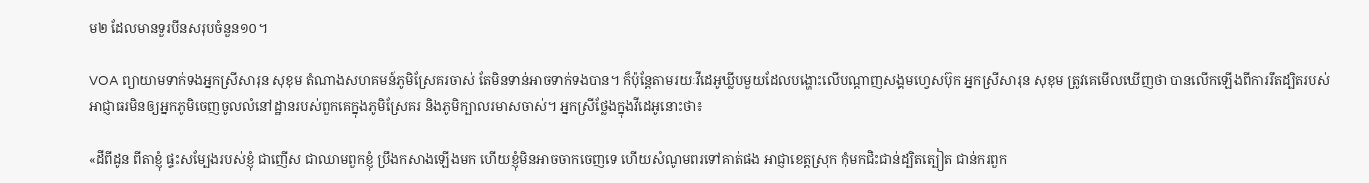ម២ ដែលមានទួរបីនសរុបចំនួន១០។

VOA ព្យាយាមទាក់ទងអ្នកស្រីសារុន សុខុម តំណាងសហគមន៍ភូមិស្រែគរចាស់ តែមិនទាន់អាចទាក់ទងបាន។ ក៏ប៉ុន្តែតាមរយៈវីដេអូឃ្លីបមួយដែលបង្ហោះលើបណ្តាញសង្គមហ្វេសប៊ុក អ្នកស្រីសារុន សុខុម ត្រូវគេមើលឃើញថា បានលើកឡើងពីការរឹតដ្បិតរបស់អាជ្ញាធរមិនឲ្យអ្នកភូមិចេញចូលលំនៅដ្ឋានរបស់ពួកគេក្នុងភូមិស្រែគរ និងភូមិក្បាលរមាសចាស់។ អ្នកស្រីថ្លែងក្នុងវីដេអូនោះថា៖

«ដីពីដូន ពីតាខ្ញុំ ផ្ទះសម្បែងរបស់ខ្ញុំ ជាញើស ជាឈាមពួកខ្ញុំ ប្រឹងកសាងឡើងមក ហើយខ្ញុំមិនអាចចាកចេញទេ ហើយសំណូមពរទៅគាត់ផង អាជ្ញាខេត្តស្រុក កុំមកជិះជាន់ដ្បិតត្បៀត ជាន់ករពួក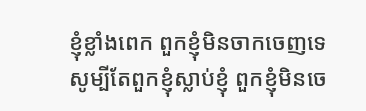ខ្ញុំខ្លាំងពេក ពួកខ្ញុំមិនចាកចេញទេ សូម្បីតែពួកខ្ញុំស្លាប់ខ្ញុំ ពួកខ្ញុំមិនចេ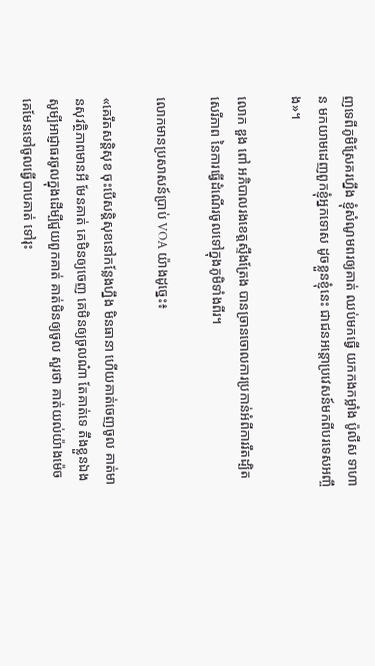ញទេពីភូមិស្រែគរហ្នឹង ខ្ញុំសំណូមពរឲ្យគាត់ ឈប់មកធ្វើ យកកងកម្លាំង ប៉ូលីស ទាហាន មកយាមដេញពួកខ្ញុំអ្នកទោស ដូចខ្លួនខ្ញុំនេះ ជាជនអន្តោប្រវេសន៍មកពីបរទេសអញ្ចឹង»។

លោក ឌួង ពៅ អភិបាលរងខេត្តស្ទឹងត្រែង បានច្រានចោលការប្រកាន់អំពីការរឹតដ្បិតសេរីភាព នៃការធ្វើដំណើរចូលទៅក្នុងភូមិទាំងពីរ។

លោកមានប្រសាសន៍ប្រាប់ VOA យ៉ាងដូច្នេះ៖

«គេរឹតសន្តិសុខ ចុះបើសន្តិសុខនៅកន្លែងហ្នឹង មិនធានា ហើយគាត់ចេញចូល គាត់មានសុវត្ថិភាពមានអី មែនគាត់ គេមិនឲ្យចេញ គេមិនឲ្យចូលណ៎ា តែគាត់ទេ តឹងខ្លួនឯង សូម្បីអាជ្ញាធរចូលក្នុងដើម្បីជួយពួកគាត់ គាត់មិនឲ្យចូល សួរថា គាត់យល់យ៉ាងម៉េច គេមែនទៅចូលធ្វើបាបគាត់ ទៅរុះ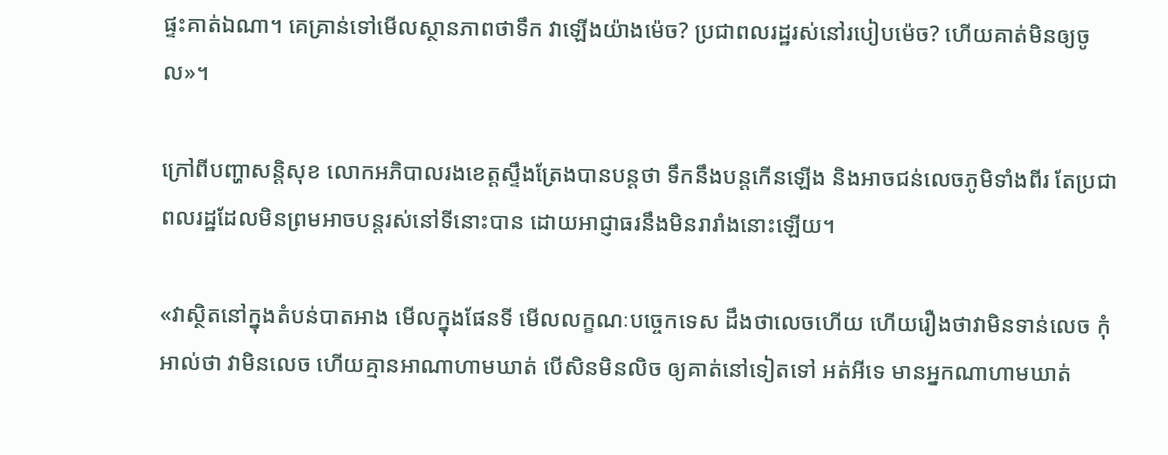ផ្ទះគាត់ឯណា។ គេគ្រាន់ទៅមើលស្ថានភាពថាទឹក វាឡើងយ៉ាងម៉េច? ប្រជាពលរដ្ឋរស់នៅរបៀបម៉េច? ហើយគាត់មិនឲ្យចូល»។

ក្រៅពីបញ្ហាសន្តិសុខ លោកអភិបាលរងខេត្តស្ទឹងត្រែងបានបន្តថា ទឹកនឹងបន្តកើនឡើង និងអាចជន់លេចភូមិទាំងពីរ តែប្រជាពលរដ្ឋដែលមិនព្រមអាចបន្តរស់នៅទីនោះបាន ដោយអាជ្ញាធរនឹងមិនរារាំងនោះឡើយ។

«វាស្ថិតនៅក្នុងតំបន់បាតអាង មើលក្នុងផែនទី មើលលក្ខណៈបច្ចេកទេស ដឹងថាលេចហើយ ហើយរឿងថាវាមិនទាន់លេច កុំអាល់ថា វាមិនលេច ហើយគ្មានអាណាហាមឃាត់ បើសិនមិនលិច ឲ្យគាត់នៅទៀតទៅ អត់អីទេ មានអ្នកណាហាមឃាត់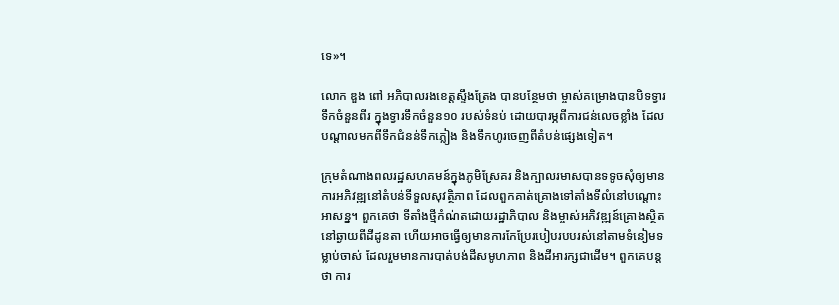ទេ»។

លោក ឌួង ពៅ អភិបាលរងខេត្តស្ទឹងត្រែង បានបន្ថែមថា ម្ចាស់គម្រោងបានបិទទ្វារទឹកចំនួនពីរ ក្នុងទ្វារទឹកចំនួន១០ របស់ទំនប់ ដោយបារម្ភពីការជន់លេចខ្លាំង ដែលបណ្តាលមកពីទឹកជំនន់ទឹកភ្លៀង និងទឹកហូរចេញពីតំបន់ផ្សេងទៀត។

ក្រុមតំណាងពលរដ្ឋសហគមន៍ក្នុងភូមិស្រែគរ និងក្បាលរមាសបានទទូចសុំឲ្យមានការអភិវឌ្ឍនៅតំបន់ទីទួលសុវត្ថិភាព ដែលពួកគាត់គ្រោងទៅតាំងទីលំនៅបណ្តោះអាសន្ន។ ពួកគេថា ទីតាំងថ្មីកំណ់តដោយរដ្ឋាភិបាល និងម្ចាស់អភិវឌ្ឍន៍គ្រោងស្ថិត នៅឆ្ងាយពីដីដូនតា ហើយអាចធ្វើឲ្យមានការកែប្រែរបៀបរបបរស់នៅតាមទំនៀមទម្លាប់ចាស់ ដែលរួមមានការបាត់បង់ដីសមូហភាព និងដីអារក្សជាដើម។ ពួកគេបន្តថា ការ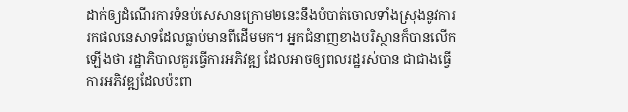ដាក់ឲ្យដំណើរការទំនប់សេសានក្រោម២នេះនឹងបំបាត់ចោលទាំងស្រុងនូវការរកផលនេសាទដែលធ្លាប់មានពីដើមមក។ អ្នកជំនាញខាងបរិស្ថានក៏បានលើកឡើងថា រដ្ឋាភិបាលគួរធ្វើការអភិវឌ្ឍ ដែលអាចឲ្យពលរដ្ឋរស់បាន ជាជាងធ្វើការអភិវឌ្ឍដែលប៉ះពា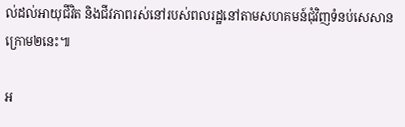ល់ដល់អាយុជីវិត និងជីវភាពរស់នៅរបស់ពលរដ្ឋនៅតាមសហគមន៍ជុំវិញទំនប់សេសានក្រោម២នេះ៕

អ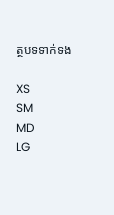ត្ថបទទាក់ទង

XS
SM
MD
LG